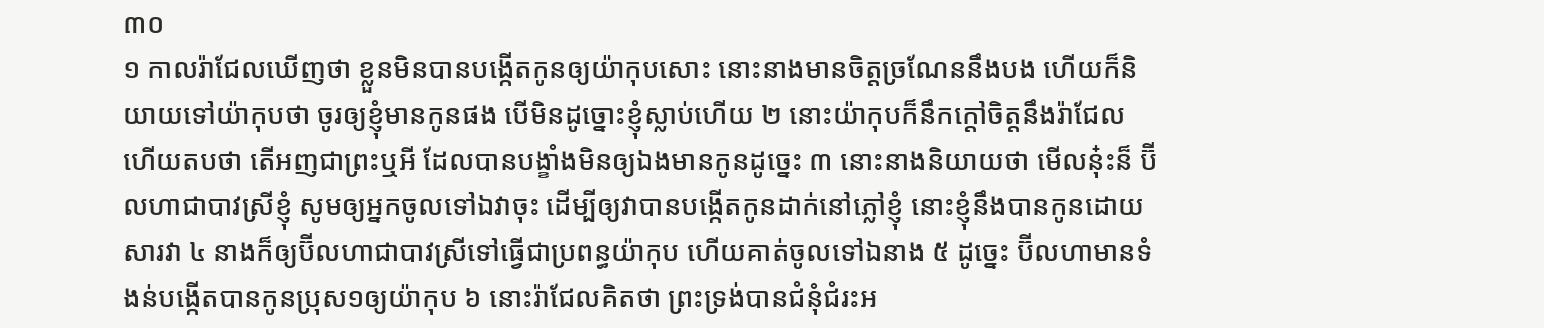៣០
១ កាលរ៉ាជែលឃើញថា ខ្លួនមិនបានបង្កើតកូនឲ្យយ៉ាកុបសោះ នោះនាងមានចិត្តច្រណែននឹងបង ហើយក៏និយាយទៅយ៉ាកុបថា ចូរឲ្យខ្ញុំមានកូនផង បើមិនដូច្នោះខ្ញុំស្លាប់ហើយ ២ នោះយ៉ាកុបក៏នឹកក្តៅចិត្តនឹងរ៉ាជែល ហើយតបថា តើអញជាព្រះឬអី ដែលបានបង្ខាំងមិនឲ្យឯងមានកូនដូច្នេះ ៣ នោះនាងនិយាយថា មើលនុ៎ះន៏ ប៊ីលហាជាបាវស្រីខ្ញុំ សូមឲ្យអ្នកចូលទៅឯវាចុះ ដើម្បីឲ្យវាបានបង្កើតកូនដាក់នៅភ្លៅខ្ញុំ នោះខ្ញុំនឹងបានកូនដោយសារវា ៤ នាងក៏ឲ្យប៊ីលហាជាបាវស្រីទៅធ្វើជាប្រពន្ធយ៉ាកុប ហើយគាត់ចូលទៅឯនាង ៥ ដូច្នេះ ប៊ីលហាមានទំងន់បង្កើតបានកូនប្រុស១ឲ្យយ៉ាកុប ៦ នោះរ៉ាជែលគិតថា ព្រះទ្រង់បានជំនុំជំរះអ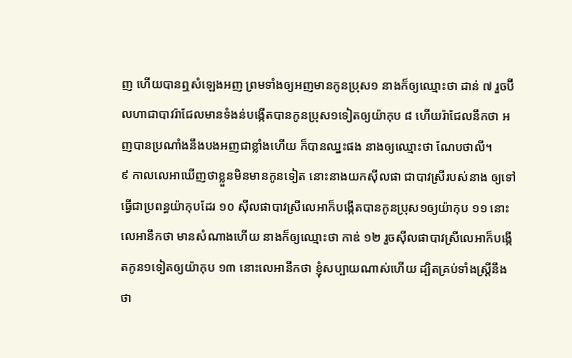ញ ហើយបានឮសំឡេងអញ ព្រមទាំងឲ្យអញមានកូនប្រុស១ នាងក៏ឲ្យឈ្មោះថា ដាន់ ៧ រួចប៊ីលហាជាបាវរ៉ាជែលមានទំងន់បង្កើតបានកូនប្រុស១ទៀតឲ្យយ៉ាកុប ៨ ហើយរ៉ាជែលនឹកថា អញបានប្រណាំងនឹងបងអញជាខ្លាំងហើយ ក៏បានឈ្នះផង នាងឲ្យឈ្មោះថា ណែបថាលី។
៩ កាលលេអាឃើញថាខ្លួនមិនមានកូនទៀត នោះនាងយកស៊ីលផា ជាបាវស្រីរបស់នាង ឲ្យទៅធ្វើជាប្រពន្ធយ៉ាកុបដែរ ១០ ស៊ីលផាបាវស្រីលេអាក៏បង្កើតបានកូនប្រុស១ឲ្យយ៉ាកុប ១១ នោះលេអានឹកថា មានសំណាងហើយ នាងក៏ឲ្យឈ្មោះថា កាឌ់ ១២ រួចស៊ីលផាបាវស្រីលេអាក៏បង្កើតកូន១ទៀតឲ្យយ៉ាកុប ១៣ នោះលេអានឹកថា ខ្ញុំសប្បាយណាស់ហើយ ដ្បិតគ្រប់ទាំងស្ត្រីនឹងថា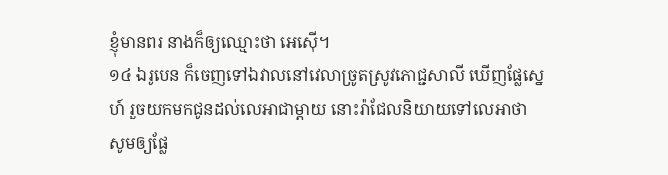ខ្ញុំមានពរ នាងក៏ឲ្យឈ្មោះថា អេស៊ើ។
១៤ ឯរូបេន ក៏ចេញទៅឯវាលនៅវេលាច្រូតស្រូវភោជ្ជសាលី ឃើញផ្លែស្នេហ៍ រួចយកមកជូនដល់លេអាជាម្តាយ នោះរ៉ាជែលនិយាយទៅលេអាថា សូមឲ្យផ្លែ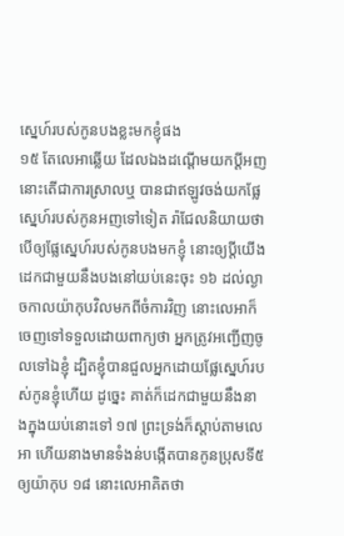ស្នេហ៍របស់កូនបងខ្លះមកខ្ញុំផង
១៥ តែលេអាឆ្លើយ ដែលឯងដណ្តើមយកប្តីអញ នោះតើជាការស្រាលឬ បានជាឥឡូវចង់យកផ្លែស្នេហ៍របស់កូនអញទៅទៀត រ៉ាជែលនិយាយថាបើឲ្យផ្លែស្នេហ៍របស់កូនបងមកខ្ញុំ នោះឲ្យប្តីយើងដេកជាមួយនឹងបងនៅយប់នេះចុះ ១៦ ដល់ល្ងាចកាលយ៉ាកុបវិលមកពីចំការវិញ នោះលេអាក៏ចេញទៅទទួលដោយពាក្យថា អ្នកត្រូវអញ្ជើញចូលទៅឯខ្ញុំ ដ្បិតខ្ញុំបានជួលអ្នកដោយផ្លែស្នេហ៍របស់កូនខ្ញុំហើយ ដូច្នេះ គាត់ក៏ដេកជាមួយនឹងនាងក្នុងយប់នោះទៅ ១៧ ព្រះទ្រង់ក៏ស្តាប់តាមលេអា ហើយនាងមានទំងន់បង្កើតបានកូនប្រុសទី៥ឲ្យយ៉ាកុប ១៨ នោះលេអាគិតថា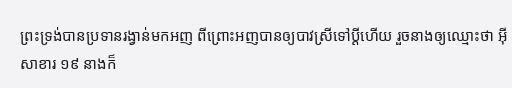ព្រះទ្រង់បានប្រទានរង្វាន់មកអញ ពីព្រោះអញបានឲ្យបាវស្រីទៅប្តីហើយ រួចនាងឲ្យឈ្មោះថា អ៊ីសាខារ ១៩ នាងក៏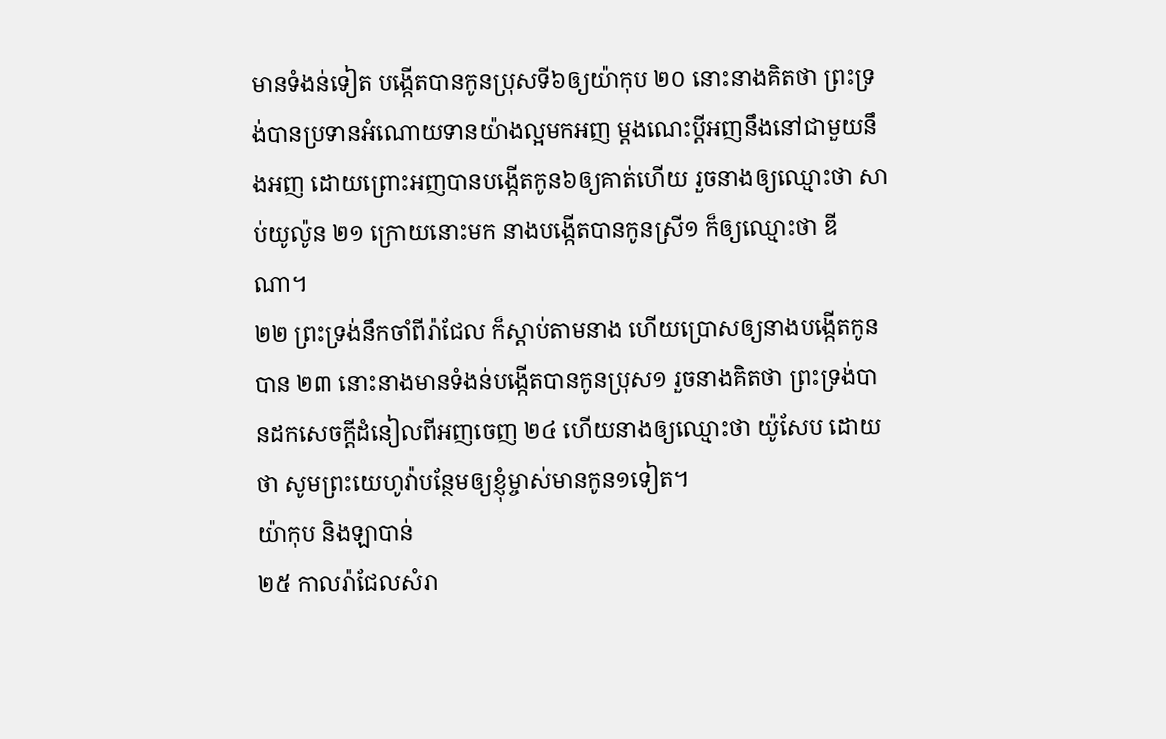មានទំងន់ទៀត បង្កើតបានកូនប្រុសទី៦ឲ្យយ៉ាកុប ២០ នោះនាងគិតថា ព្រះទ្រង់បានប្រទានអំណោយទានយ៉ាងល្អមកអញ ម្តងណេះប្តីអញនឹងនៅជាមួយនឹងអញ ដោយព្រោះអញបានបង្កើតកូន៦ឲ្យគាត់ហើយ រួចនាងឲ្យឈ្មោះថា សាប់យូល៉ូន ២១ ក្រោយនោះមក នាងបង្កើតបានកូនស្រី១ ក៏ឲ្យឈ្មោះថា ឌីណា។
២២ ព្រះទ្រង់នឹកចាំពីរ៉ាជែល ក៏ស្តាប់តាមនាង ហើយប្រោសឲ្យនាងបង្កើតកូនបាន ២៣ នោះនាងមានទំងន់បង្កើតបានកូនប្រុស១ រួចនាងគិតថា ព្រះទ្រង់បានដកសេចក្តីដំនៀលពីអញចេញ ២៤ ហើយនាងឲ្យឈ្មោះថា យ៉ូសែប ដោយថា សូមព្រះយេហូវ៉ាបន្ថែមឲ្យខ្ញុំម្ចាស់មានកូន១ទៀត។
យ៉ាកុប និងឡាបាន់
២៥ កាលរ៉ាជែលសំរា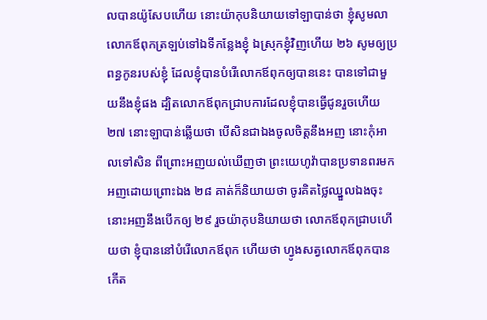លបានយ៉ូសែបហើយ នោះយ៉ាកុបនិយាយទៅឡាបាន់ថា ខ្ញុំសូមលាលោកឪពុកត្រឡប់ទៅឯទីកន្លែងខ្ញុំ ឯស្រុកខ្ញុំវិញហើយ ២៦ សូមឲ្យប្រពន្ធកូនរបស់ខ្ញុំ ដែលខ្ញុំបានបំរើលោកឪពុកឲ្យបាននេះ បានទៅជាមួយនឹងខ្ញុំផង ដ្បិតលោកឪពុកជ្រាបការដែលខ្ញុំបានធ្វើជូនរួចហើយ ២៧ នោះឡាបាន់ឆ្លើយថា បើសិនជាឯងចូលចិត្តនឹងអញ នោះកុំអាលទៅសិន ពីព្រោះអញយល់ឃើញថា ព្រះយេហូវ៉ាបានប្រទានពរមកអញដោយព្រោះឯង ២៨ គាត់ក៏និយាយថា ចូរគិតថ្លៃឈ្នួលឯងចុះ នោះអញនឹងបើកឲ្យ ២៩ រួចយ៉ាកុបនិយាយថា លោកឪពុកជ្រាបហើយថា ខ្ញុំបាននៅបំរើលោកឪពុក ហើយថា ហ្វូងសត្វលោកឪពុកបានកើត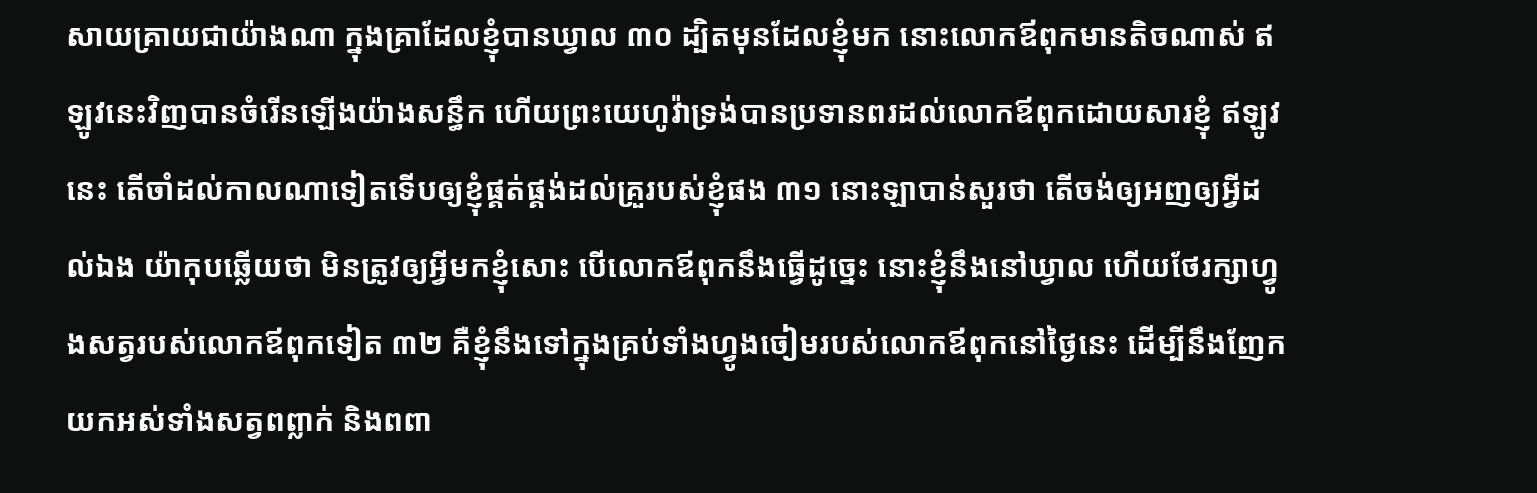សាយគ្រាយជាយ៉ាងណា ក្នុងគ្រាដែលខ្ញុំបានឃ្វាល ៣០ ដ្បិតមុនដែលខ្ញុំមក នោះលោកឪពុកមានតិចណាស់ ឥឡូវនេះវិញបានចំរើនឡើងយ៉ាងសន្ធឹក ហើយព្រះយេហូវ៉ាទ្រង់បានប្រទានពរដល់លោកឪពុកដោយសារខ្ញុំ ឥឡូវនេះ តើចាំដល់កាលណាទៀតទើបឲ្យខ្ញុំផ្គត់ផ្គង់ដល់គ្រួរបស់ខ្ញុំផង ៣១ នោះឡាបាន់សួរថា តើចង់ឲ្យអញឲ្យអ្វីដល់ឯង យ៉ាកុបឆ្លើយថា មិនត្រូវឲ្យអ្វីមកខ្ញុំសោះ បើលោកឪពុកនឹងធ្វើដូច្នេះ នោះខ្ញុំនឹងនៅឃ្វាល ហើយថែរក្សាហ្វូងសត្វរបស់លោកឪពុកទៀត ៣២ គឺខ្ញុំនឹងទៅក្នុងគ្រប់ទាំងហ្វូងចៀមរបស់លោកឪពុកនៅថ្ងៃនេះ ដើម្បីនឹងញែកយកអស់ទាំងសត្វពព្លាក់ និងពពា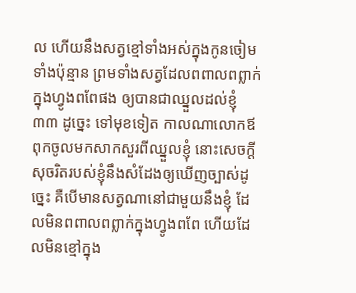ល ហើយនឹងសត្វខ្មៅទាំងអស់ក្នុងកូនចៀមទាំងប៉ុន្មាន ព្រមទាំងសត្វដែលពពាលពព្លាក់ក្នុងហ្វូងពពែផង ឲ្យបានជាឈ្នួលដល់ខ្ញុំ ៣៣ ដូច្នេះ ទៅមុខទៀត កាលណាលោកឪពុកចូលមកសាកសួរពីឈ្នួលខ្ញុំ នោះសេចក្តីសុចរិតរបស់ខ្ញុំនឹងសំដែងឲ្យឃើញច្បាស់ដូច្នេះ គឺបើមានសត្វណានៅជាមួយនឹងខ្ញុំ ដែលមិនពពាលពព្លាក់ក្នុងហ្វូងពពែ ហើយដែលមិនខ្មៅក្នុង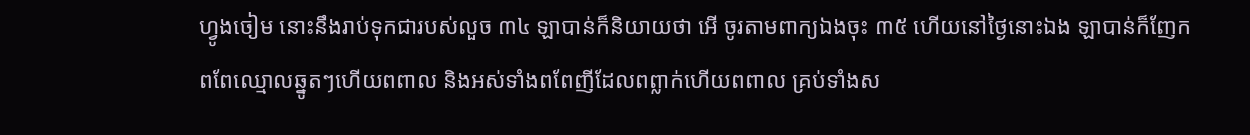ហ្វូងចៀម នោះនឹងរាប់ទុកជារបស់លួច ៣៤ ឡាបាន់ក៏និយាយថា អើ ចូរតាមពាក្យឯងចុះ ៣៥ ហើយនៅថ្ងៃនោះឯង ឡាបាន់ក៏ញែកពពែឈ្មោលឆ្នូតៗហើយពពាល និងអស់ទាំងពពែញីដែលពព្លាក់ហើយពពាល គ្រប់ទាំងស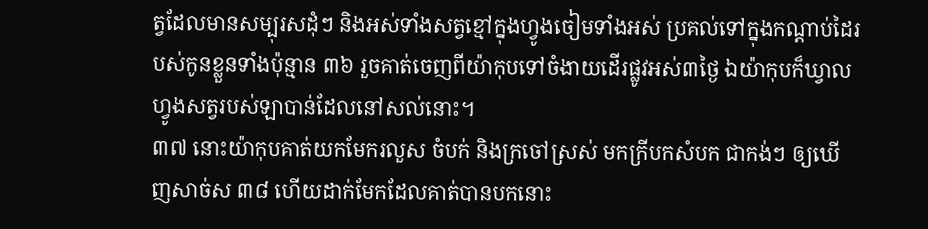ត្វដែលមានសម្បុរសដុំៗ និងអស់ទាំងសត្វខ្មៅក្នុងហ្វូងចៀមទាំងអស់ ប្រគល់ទៅក្នុងកណ្តាប់ដៃរបស់កូនខ្លួនទាំងប៉ុន្មាន ៣៦ រួចគាត់ចេញពីយ៉ាកុបទៅចំងាយដើរផ្លូវអស់៣ថ្ងៃ ឯយ៉ាកុបក៏ឃ្វាលហ្វូងសត្វរបស់ឡាបាន់ដែលនៅសល់នោះ។
៣៧ នោះយ៉ាកុបគាត់យកមែករលួស ចំបក់ និងក្រចៅស្រស់ មកក្រីបកសំបក ជាកង់ៗ ឲ្យឃើញសាច់ស ៣៨ ហើយដាក់មែកដែលគាត់បានបកនោះ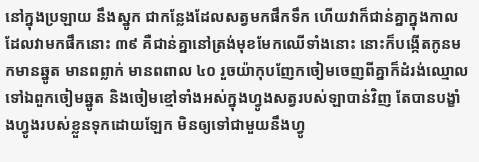នៅក្នុងប្រឡាយ នឹងស្នូក ជាកន្លែងដែលសត្វមកផឹកទឹក ហើយវាក៏ជាន់គ្នាក្នុងកាលដែលវាមកផឹកនោះ ៣៩ គឺជាន់គ្នានៅត្រង់មុខមែកឈើទាំងនោះ នោះក៏បង្កើតកូនមកមានឆ្នូត មានពព្លាក់ មានពពាល ៤០ រួចយ៉ាកុបញែកចៀមចេញពីគ្នាក៏ដំរង់ឈ្មោលទៅឯពួកចៀមឆ្នូត និងចៀមខ្មៅទាំងអស់ក្នុងហ្វូងសត្វរបស់ឡាបាន់វិញ តែបានបង្ខាំងហ្វូងរបស់ខ្លួនទុកដោយឡែក មិនឲ្យទៅជាមួយនឹងហ្វូ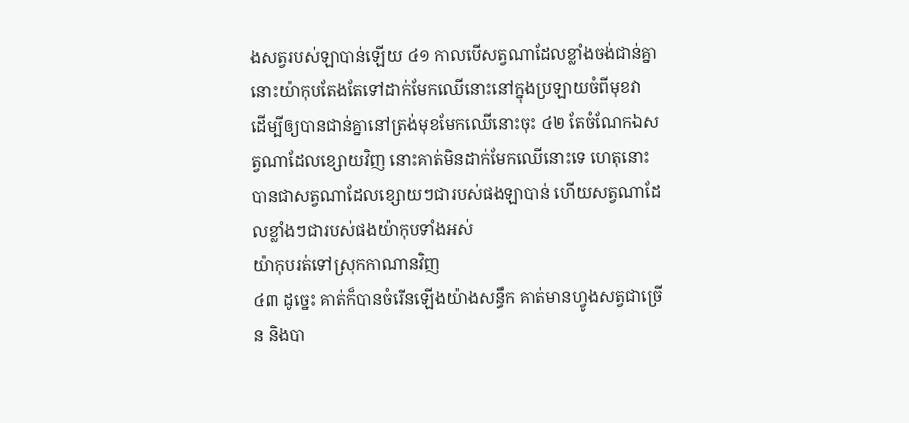ងសត្វរបស់ឡាបាន់ឡើយ ៤១ កាលបើសត្វណាដែលខ្លាំងចង់ជាន់គ្នា នោះយ៉ាកុបតែងតែទៅដាក់មែកឈើនោះនៅក្នុងប្រឡាយចំពីមុខវា ដើម្បីឲ្យបានជាន់គ្នានៅត្រង់មុខមែកឈើនោះចុះ ៤២ តែចំណែកឯសត្វណាដែលខ្សោយវិញ នោះគាត់មិនដាក់មែកឈើនោះទេ ហេតុនោះបានជាសត្វណាដែលខ្សោយៗជារបស់ផងឡាបាន់ ហើយសត្វណាដែលខ្លាំងៗជារបស់ផងយ៉ាកុបទាំងអស់
យ៉ាកុបរត់ទៅស្រុកកាណានវិញ
៤៣ ដូច្នេះ គាត់ក៏បានចំរើនឡើងយ៉ាងសន្ធឹក គាត់មានហ្វូងសត្វជាច្រើន និងបា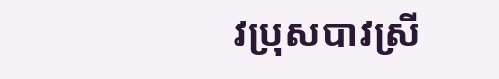វប្រុសបាវស្រី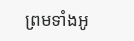ព្រមទាំងអូ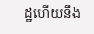ដ្ឋហើយនឹង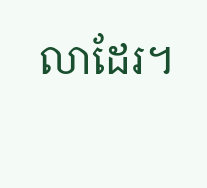លាដែរ។